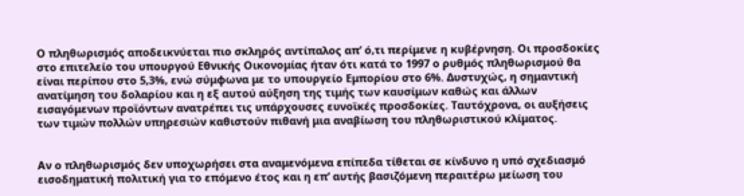Ο πληθωρισμός αποδεικνύεται πιο σκληρός αντίπαλος απ’ ό,τι περίμενε η κυβέρνηση. Οι προσδοκίες στο επιτελείο του υπουργού Εθνικής Οικονομίας ήταν ότι κατά το 1997 ο ρυθμός πληθωρισμού θα είναι περίπου στο 5,3%, ενώ σύμφωνα με το υπουργείο Εμπορίου στο 6%. Δυστυχώς, η σημαντική ανατίμηση του δολαρίου και η εξ αυτού αύξηση της τιμής των καυσίμων καθώς και άλλων εισαγόμενων προϊόντων ανατρέπει τις υπάρχουσες ευνοϊκές προσδοκίες. Ταυτόχρονα, οι αυξήσεις των τιμών πολλών υπηρεσιών καθιστούν πιθανή μια αναβίωση του πληθωριστικού κλίματος.


Αν ο πληθωρισμός δεν υποχωρήσει στα αναμενόμενα επίπεδα τίθεται σε κίνδυνο η υπό σχεδιασμό εισοδηματική πολιτική για το επόμενο έτος και η επ’ αυτής βασιζόμενη περαιτέρω μείωση του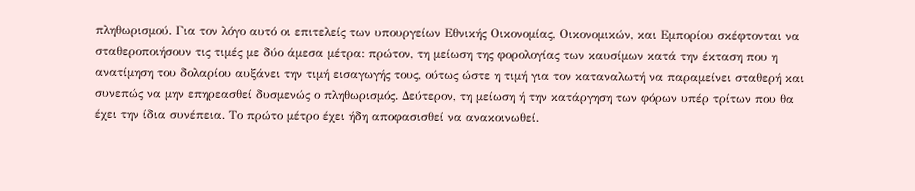πληθωρισμού. Για τον λόγο αυτό οι επιτελείς των υπουργείων Εθνικής Οικονομίας, Οικονομικών, και Εμπορίου σκέφτονται να σταθεροποιήσουν τις τιμές με δύο άμεσα μέτρα: πρώτον, τη μείωση της φορολογίας των καυσίμων κατά την έκταση που η ανατίμηση του δολαρίου αυξάνει την τιμή εισαγωγής τους, ούτως ώστε η τιμή για τον καταναλωτή να παραμείνει σταθερή και συνεπώς να μην επηρεασθεί δυσμενώς ο πληθωρισμός. Δεύτερον, τη μείωση ή την κατάργηση των φόρων υπέρ τρίτων που θα έχει την ίδια συνέπεια. Το πρώτο μέτρο έχει ήδη αποφασισθεί να ανακοινωθεί.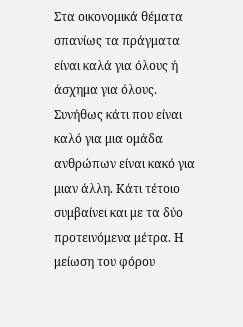Στα οικονομικά θέματα σπανίως τα πράγματα είναι καλά για όλους ή άσχημα για όλους. Συνήθως κάτι που είναι καλό για μια ομάδα ανθρώπων είναι κακό για μιαν άλλη. Κάτι τέτοιο συμβαίνει και με τα δύο προτεινόμενα μέτρα. Η μείωση του φόρου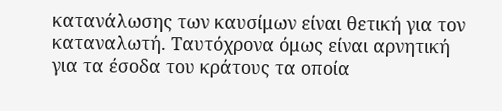κατανάλωσης των καυσίμων είναι θετική για τον καταναλωτή. Ταυτόχρονα όμως είναι αρνητική για τα έσοδα του κράτους τα οποία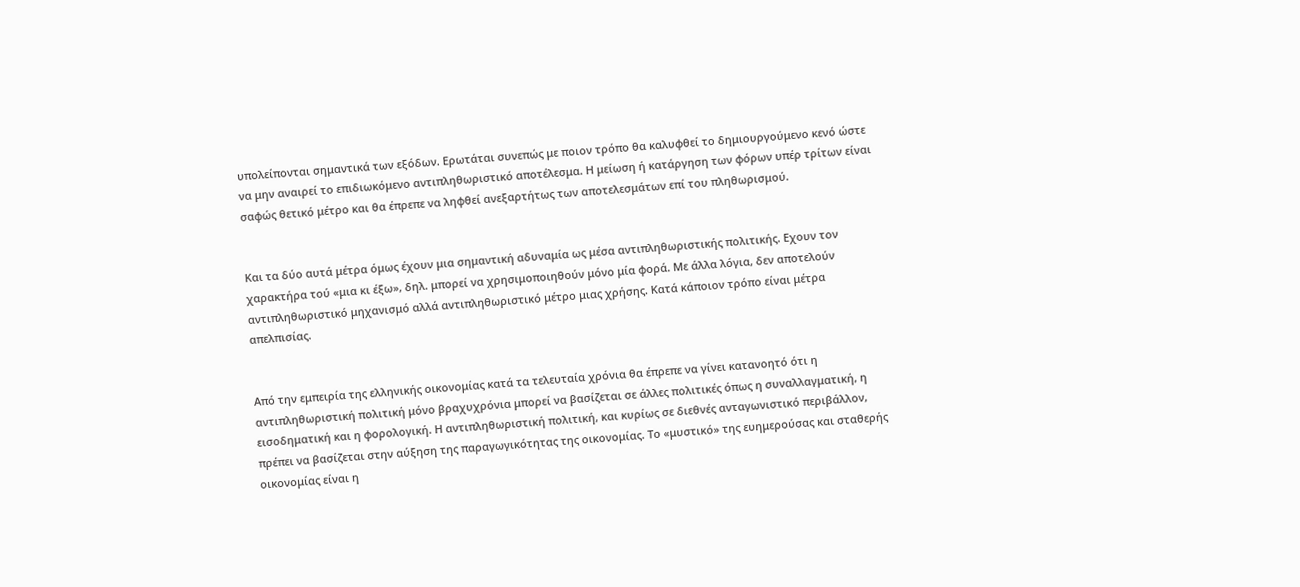υπολείπονται σημαντικά των εξόδων. Ερωτάται συνεπώς με ποιον τρόπο θα καλυφθεί το δημιουργούμενο κενό ώστε να μην αναιρεί το επιδιωκόμενο αντιπληθωριστικό αποτέλεσμα. Η μείωση ή κατάργηση των φόρων υπέρ τρίτων είναι σαφώς θετικό μέτρο και θα έπρεπε να ληφθεί ανεξαρτήτως των αποτελεσμάτων επί του πληθωρισμού.


Και τα δύο αυτά μέτρα όμως έχουν μια σημαντική αδυναμία ως μέσα αντιπληθωριστικής πολιτικής. Εχουν τον χαρακτήρα τού «μια κι έξω», δηλ. μπορεί να χρησιμοποιηθούν μόνο μία φορά. Με άλλα λόγια, δεν αποτελούν αντιπληθωριστικό μηχανισμό αλλά αντιπληθωριστικό μέτρο μιας χρήσης. Κατά κάποιον τρόπο είναι μέτρα απελπισίας.


Από την εμπειρία της ελληνικής οικονομίας κατά τα τελευταία χρόνια θα έπρεπε να γίνει κατανοητό ότι η αντιπληθωριστική πολιτική μόνο βραχυχρόνια μπορεί να βασίζεται σε άλλες πολιτικές όπως η συναλλαγματική, η εισοδηματική και η φορολογική. Η αντιπληθωριστική πολιτική, και κυρίως σε διεθνές ανταγωνιστικό περιβάλλον, πρέπει να βασίζεται στην αύξηση της παραγωγικότητας της οικονομίας. Το «μυστικό» της ευημερούσας και σταθερής οικονομίας είναι η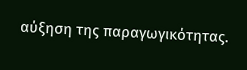αύξηση της παραγωγικότητας.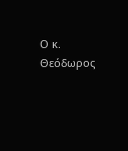Ο κ. Θεόδωρος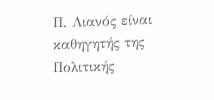Π. Λιανός είναι καθηγητής της Πολιτικής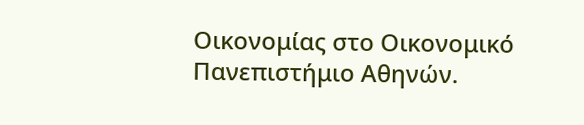Οικονομίας στο Οικονομικό Πανεπιστήμιο Αθηνών.